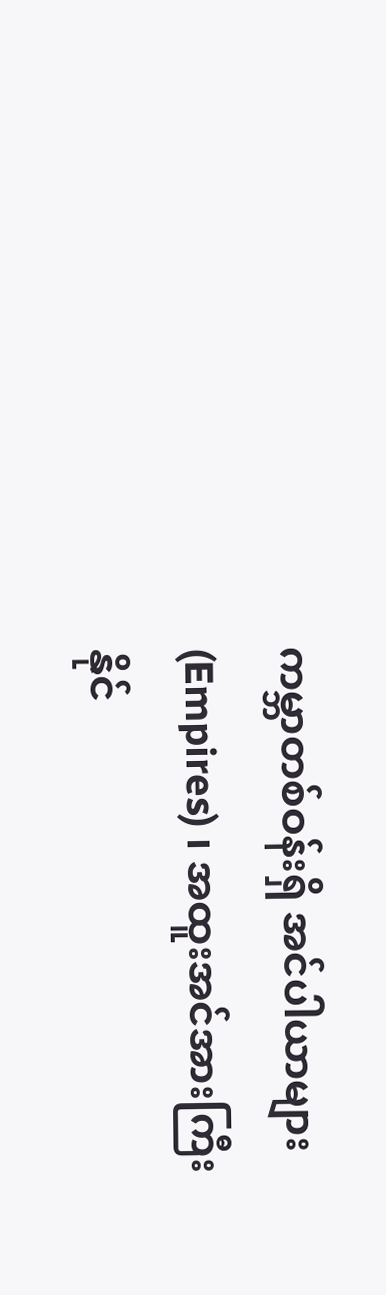ကမ္ဘာတစ်ဝန်းရှိ အင်ပါယာများ (Empires) ၊ အထူးအင်အားကြီး နိုင်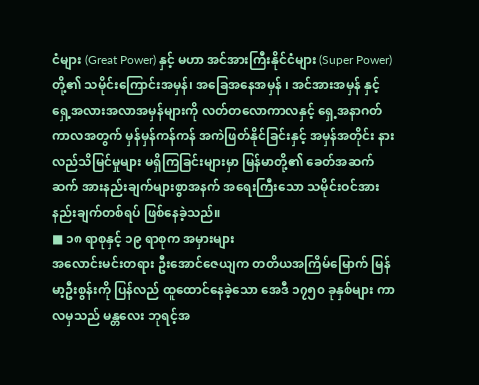ငံများ (Great Power) နှင့် မဟာ အင်အားကြီးနိုင်ငံများ (Super Power) တို့၏ သမိုင်းကြောင်းအမှန်၊ အခြေအနေအမှန် ၊ အင်အားအမှန် နှင့် ရှေ့အလားအလာအမှန်များကို လတ်တလောကာလနှင့် ရှေ့အနာဂတ် ကာလအတွက် မှန်မှန်ကန်ကန် အကဲဖြတ်နိုင်ခြင်းနှင့် အမှန်အတိုင်း နားလည်သိမြင်မှုများ မရှိကြခြင်းများမှာ မြန်မာတို့၏ ခေတ်အဆက်ဆက် အားနည်းချက်များစွာအနက် အရေးကြီးသော သမိုင်းဝင်အား နည်းချက်တစ်ရပ် ဖြစ်နေခဲ့သည်။
■ ၁၈ ရာစုနှင့် ၁၉ ရာစုက အမှားများ
အလောင်းမင်းတရား ဦးအောင်ဇေယျက တတိယအကြိမ်မြောက် မြန်မာ့ဦးစွန်းကို ပြန်လည် ထူထောင်နေခဲ့သော အေဒီ ၁၇၅၀ ခုနှစ်များ ကာလမှသည် မန္တလေး ဘုရင့်အ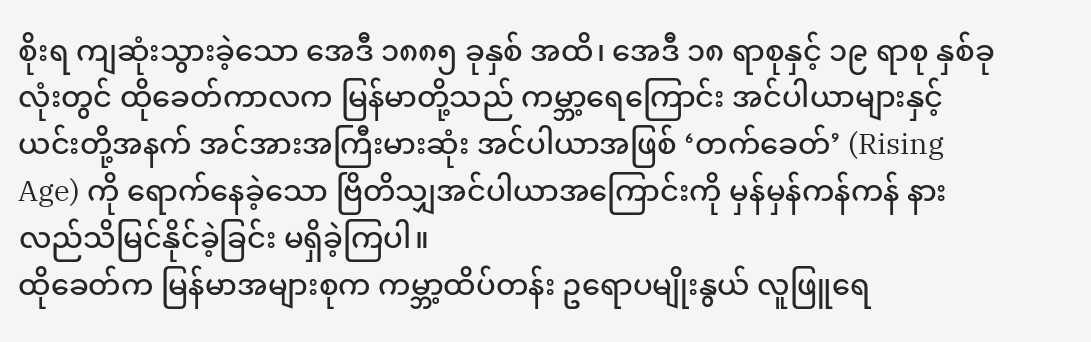စိုးရ ကျဆုံးသွားခဲ့သော အေဒီ ၁၈၈၅ ခုနှစ် အထိ၊ အေဒီ ၁၈ ရာစုနှင့် ၁၉ ရာစု နှစ်ခုလုံးတွင် ထိုခေတ်ကာလက မြန်မာတို့သည် ကမ္ဘာ့ရေကြောင်း အင်ပါယာများနှင့် ယင်းတို့အနက် အင်အားအကြီးမားဆုံး အင်ပါယာအဖြစ် ‘တက်ခေတ်’ (Rising Age) ကို ရောက်နေခဲ့သော ဗြိတိသျှအင်ပါယာအကြောင်းကို မှန်မှန်ကန်ကန် နားလည်သိမြင်နိုင်ခဲ့ခြင်း မရှိခဲ့ကြပါ။
ထိုခေတ်က မြန်မာအများစုက ကမ္ဘာ့ထိပ်တန်း ဥရောပမျိုးနွယ် လူဖြူရေ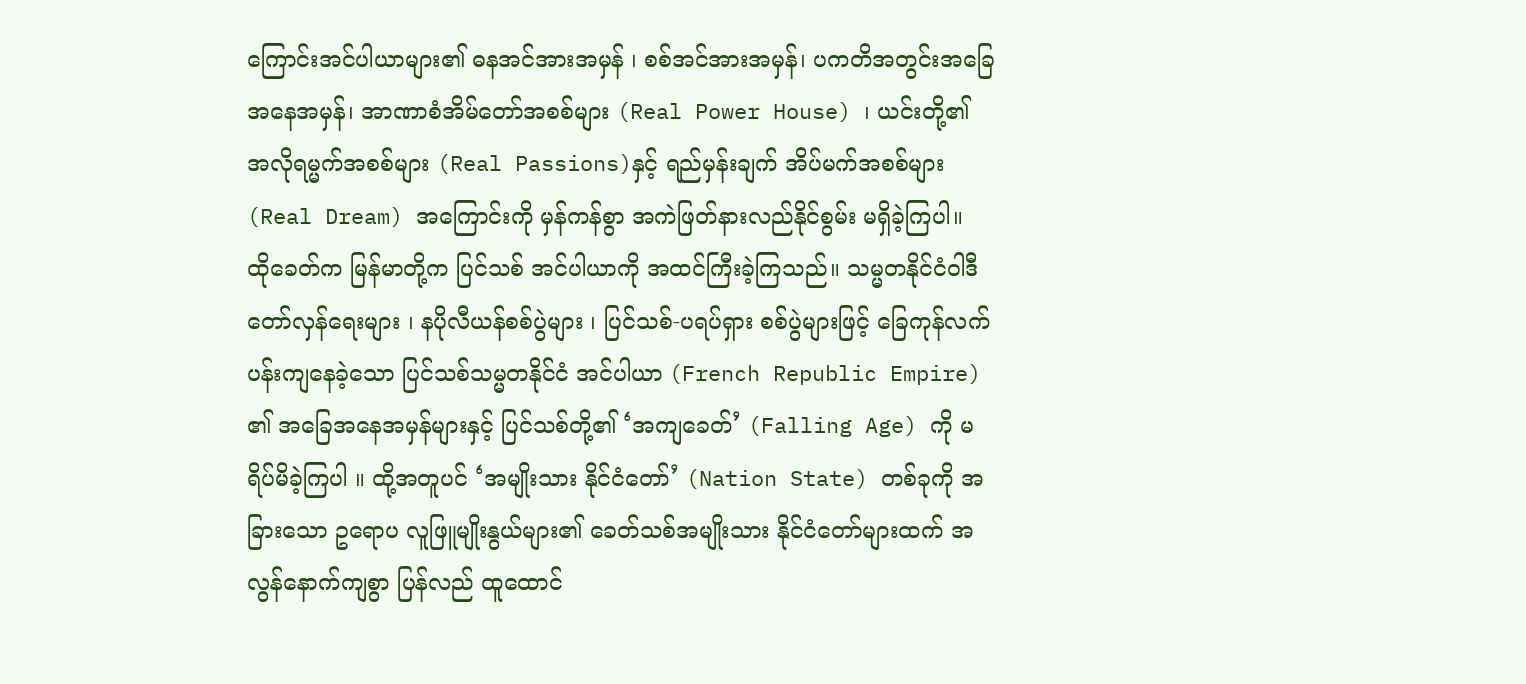ကြောင်းအင်ပါယာများ၏ ဓနအင်အားအမှန် ၊ စစ်အင်အားအမှန်၊ ပကတိအတွင်းအခြေအနေအမှန်၊ အာဏာစံအိမ်တော်အစစ်များ (Real Power House) ၊ ယင်းတို့၏ အလိုရမ္မက်အစစ်များ (Real Passions)နှင့် ရည်မှန်းချက် အိပ်မက်အစစ်များ (Real Dream) အကြောင်းကို မှန်ကန်စွာ အကဲဖြတ်နားလည်နိုင်စွမ်း မရှိခဲ့ကြပါ။
ထိုခေတ်က မြန်မာတို့က ပြင်သစ် အင်ပါယာကို အထင်ကြီးခဲ့ကြသည်။ သမ္မတနိုင်ငံဝါဒီတော်လှန်ရေးများ ၊ နပိုလီယန်စစ်ပွဲများ ၊ ပြင်သစ်-ပရပ်ရှား စစ်ပွဲများဖြင့် ခြေကုန်လက်ပန်းကျနေခဲ့သော ပြင်သစ်သမ္မတနိုင်ငံ အင်ပါယာ (French Republic Empire) ၏ အခြေအနေအမှန်များနှင့် ပြင်သစ်တို့၏ ‘အကျခေတ်’ (Falling Age) ကို မရိပ်မိခဲ့ကြပါ ။ ထို့အတူပင် ‘အမျိုးသား နိုင်ငံတော်’ (Nation State) တစ်ခုကို အခြားသော ဥရောပ လူဖြူမျိုးနွယ်များ၏ ခေတ်သစ်အမျိုးသား နိုင်ငံတော်များထက် အလွန်နောက်ကျစွာ ပြန်လည် ထူထောင်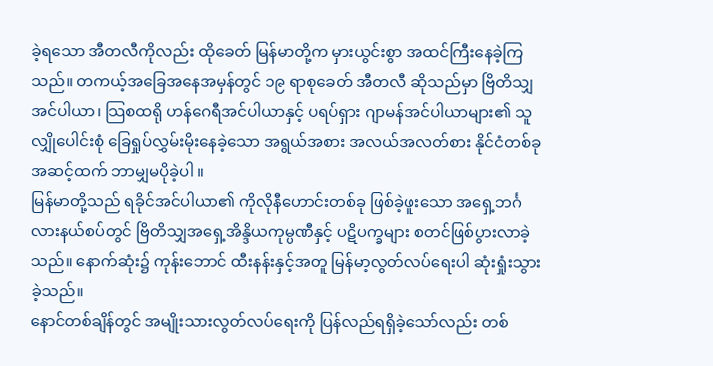ခဲ့ရသော အီတလီကိုလည်း ထိုခေတ် မြန်မာတို့က မှားယွင်းစွာ အထင်ကြီးနေခဲ့ကြသည်။ တကယ့်အခြေအနေအမှန်တွင် ၁၉ ရာစုခေတ် အီတလီ ဆိုသည်မှာ ဗြိတိသျှအင်ပါယာ၊ သြစထရို ဟန်ဂေရီအင်ပါယာနှင့် ပရပ်ရှား ဂျာမန်အင်ပါယာများ၏ သူလျှိုပေါင်းစုံ ခြေရှုပ်လွှမ်းမိုးနေခဲ့သော အရွယ်အစား အလယ်အလတ်စား နိုင်ငံတစ်ခုအဆင့်ထက် ဘာမျှမပိုခဲ့ပါ ။
မြန်မာတို့သည် ရခိုင်အင်ပါယာ၏ ကိုလိုနီဟောင်းတစ်ခု ဖြစ်ခဲ့ဖူးသော အရှေ့ဘင်္ဂလားနယ်စပ်တွင် ဗြိတိသျှအရှေ့အိန္ဒိယကုမ္ပဏီနှင့် ပဋိပက္ခများ စတင်ဖြစ်ပွားလာခဲ့သည်။ နောက်ဆုံး၌ ကုန်းဘောင် ထီးနန်းနှင့်အတူ မြန်မာ့လွတ်လပ်ရေးပါ ဆုံးရှုံးသွားခဲ့သည်။
နောင်တစ်ချိန်တွင် အမျိုးသားလွတ်လပ်ရေးကို ပြန်လည်ရရှိခဲ့သော်လည်း တစ်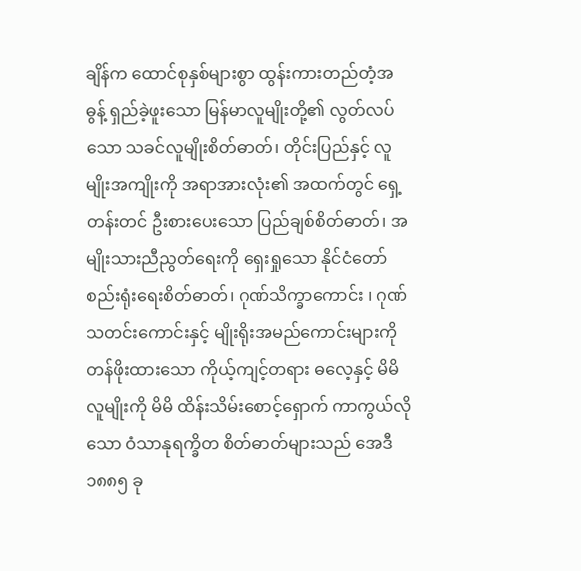ချိန်က ထောင်စုနှစ်များစွာ ထွန်းကားတည်တံ့အဓွန့် ရှည်ခဲ့ဖူးသော မြန်မာလူမျိုးတို့၏ လွတ်လပ်သော သခင်လူမျိုးစိတ်ဓာတ်၊ တိုင်းပြည်နှင့် လူမျိုးအကျိုးကို အရာအားလုံး၏ အထက်တွင် ရှေ့တန်းတင် ဦးစားပေးသော ပြည်ချစ်စိတ်ဓာတ်၊ အမျိုးသားညီညွတ်ရေးကို ရှေးရှုသော နိုင်ငံတော်စည်းရုံးရေးစိတ်ဓာတ်၊ ဂုဏ်သိက္ခာကောင်း ၊ ဂုဏ်သတင်းကောင်းနှင့် မျိုးရိုးအမည်ကောင်းများကို တန်ဖိုးထားသော ကိုယ့်ကျင့်တရား ဓလေ့နှင့် မိမိလူမျိုးကို မိမိ ထိန်းသိမ်းစောင့်ရှောက် ကာကွယ်လိုသော ဝံသာနုရက္ခိတ စိတ်ဓာတ်များသည် အေဒီ ၁၈၈၅ ခု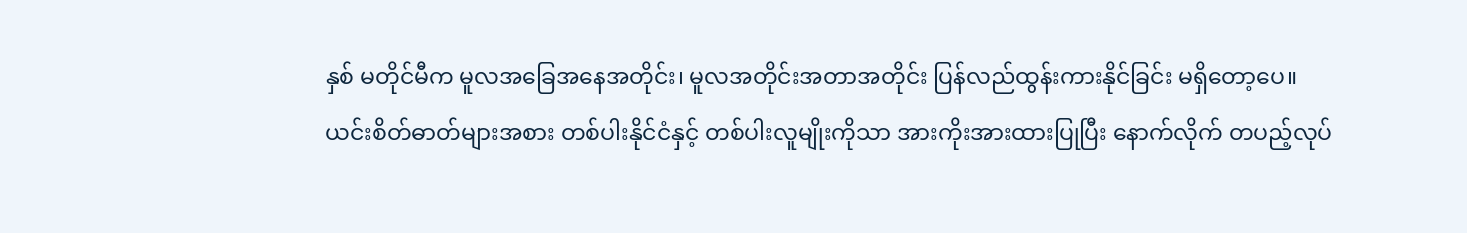နှစ် မတိုင်မီက မူလအခြေအနေအတိုင်း၊ မူလအတိုင်းအတာအတိုင်း ပြန်လည်ထွန်းကားနိုင်ခြင်း မရှိတော့ပေ။
ယင်းစိတ်ဓာတ်များအစား တစ်ပါးနိုင်ငံနှင့် တစ်ပါးလူမျိုးကိုသာ အားကိုးအားထားပြုပြီး နောက်လိုက် တပည့်လုပ်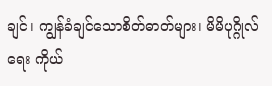ချင်၊ ကျွန်ခံချင်သောစိတ်ဓာတ်များ၊ မိမိပုဂ္ဂိုလ်ရေး ကိုယ်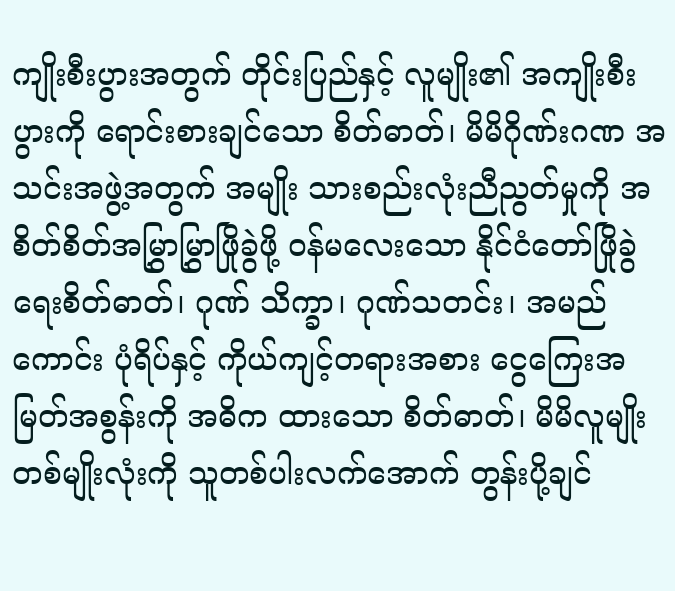ကျိုးစီးပွားအတွက် တိုင်းပြည်နှင့် လူမျိုး၏ အကျိုးစီးပွားကို ရောင်းစားချင်သော စိတ်ဓာတ်၊ မိမိဂိုဏ်းဂဏ အသင်းအဖွဲ့အတွက် အမျိုး သားစည်းလုံးညီညွတ်မှုကို အစိတ်စိတ်အမြွှာမြွှာဖြိုခွဲဖို့ ဝန်မလေးသော နိုင်ငံတော်ဖြိုခွဲရေးစိတ်ဓာတ်၊ ဂုဏ် သိက္ခာ၊ ဂုဏ်သတင်း၊ အမည်ကောင်း ပုံရိပ်နှင့် ကိုယ်ကျင့်တရားအစား ငွေကြေးအမြတ်အစွန်းကို အဓိက ထားသော စိတ်ဓာတ်၊ မိမိလူမျိုး တစ်မျိုးလုံးကို သူတစ်ပါးလက်အောက် တွန်းပို့ချင်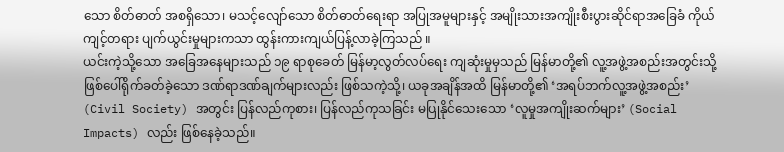သော စိတ်ဓာတ် အစရှိသော၊ မသင့်လျော်သော စိတ်ဓာတ်ရေးရာ အပြုအမူများနှင့် အမျိုးသားအကျိုးစီးပွားဆိုင်ရာအခြေခံ ကိုယ်ကျင့်တရား ပျက်ယွင်းမှုများကသာ ထွန်းကားကျယ်ပြန့်လာခဲ့ကြသည် ။
ယင်းကဲ့သို့သော အခြေအနေများသည် ၁၉ ရာစုခေတ် မြန်မာ့လွတ်လပ်ရေး ကျဆုံးမှုမှသည် မြန်မာတို့၏ လူ့အဖွဲ့အစည်းအတွင်းသို့ ဖြစ်ပေါ်ရိုက်ခတ်ခဲ့သော ဒဏ်ရာဒဏ်ချက်များလည်း ဖြစ်သကဲ့သို့၊ ယခုအချိန်အထိ မြန်မာတို့၏ ‘အရပ်ဘက်လူ့အဖွဲ့အစည်း’ (Civil Society) အတွင်း ပြန်လည်ကုစား၊ ပြန်လည်ကုသခြင်း မပြုနိုင်သေးသော ‘လူမှုအကျိုးဆက်များ’ (Social Impacts) လည်း ဖြစ်နေခဲ့သည်။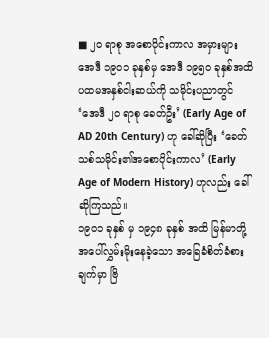■ ၂၀ ရာစု အစောပိုင်းကာလ အမှားများ
အေဒီ ၁၉၀၁ ခုနှစ်မှ အေဒီ ၁၉၅၀ ခုနှစ်အထိ ပထမအနှစ်ငါးဆယ်ကို သမိုင်းပညာတွင် ‘အေဒီ ၂၀ ရာစု ခေတ်ဦး’ (Early Age of AD 20th Century) ဟု ခေါ်ဆိုပြီး ‘ခေတ်သစ်သမိုင်း၏အစောပိုင်းကာလ’ (Early Age of Modern History) ဟုလည်း ခေါ်ဆိုကြသည်။
၁၉၀၁ ခုနှစ် မှ ၁၉၄၈ ခုနှစ် အထိ မြန်မာတို့အပေါ်လွှမ်းမိုးနေခဲ့သော အခြေခံစိတ်ခံစားချက်မှာ ဗြိ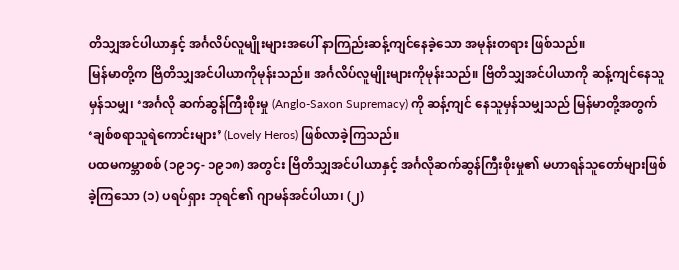တိသျှအင်ပါယာနှင့် အင်္ဂလိပ်လူမျိုးများအပေါ် နာကြည်းဆန့်ကျင်နေခဲ့သော အမုန်းတရား ဖြစ်သည်။
မြန်မာတို့က ဗြိတိသျှအင်ပါယာကိုမုန်းသည်။ အင်္ဂလိပ်လူမျိုးများကိုမုန်းသည်။ ဗြိတိသျှအင်ပါယာကို ဆန့်ကျင်နေသူမှန်သမျှ၊ ‘အင်္ဂလို ဆက်ဆွန်ကြီးစိုးမှု (Anglo-Saxon Supremacy) ကို ဆန့်ကျင် နေသူမှန်သမျှသည် မြန်မာတို့အတွက် ‘ချစ်စရာသူရဲကောင်းများ’ (Lovely Heros) ဖြစ်လာခဲ့ကြသည်။
ပထမကမ္ဘာစစ် (၁၉၁၄- ၁၉၁၈) အတွင်း ဗြိတိသျှအင်ပါယာနှင့် အင်္ဂလိုဆက်ဆွန်ကြီးစိုးမှု၏ မဟာရန်သူတော်များဖြစ်ခဲ့ကြသော (၁) ပရပ်ရှား ဘုရင်၏ ဂျာမန်အင်ပါယာ၊ (၂)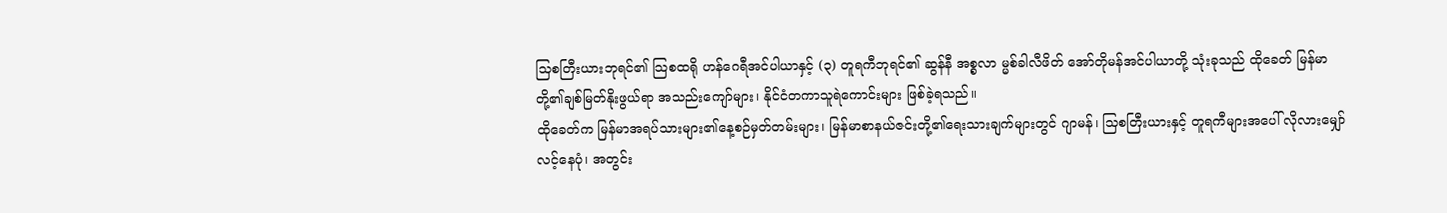သြစတြီးယားဘုရင်၏ သြစထရို ဟန်ဂေရီအင်ပါယာနှင့် (၃) တူရကီဘုရင်၏ ဆွန်နီ အစ္စလာ မ္မစ်ခါလီဖိတ် အော်တိုမန်အင်ပါယာတို့ သုံးခုသည် ထိုခေတ် မြန်မာတို့၏ချစ်မြတ်နိုးဖွယ်ရာ အသည်းကျော်များ၊ နိုင်ငံတကာသူရဲကောင်းများ ဖြစ်ခဲ့ရသည်။
ထိုခေတ်က မြန်မာအရပ်သားများ၏နေ့စဉ်မှတ်တမ်းများ၊ မြန်မာစာနယ်ဇင်းတို့၏ရေးသားချက်များတွင် ဂျာမန်၊ သြစတြီးယားနှင့် တူရကီများအပေါ် လိုလားမျှော်လင့်နေပုံ၊ အတွင်း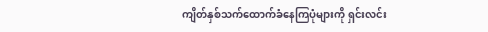ကျိတ်နှစ်သက်ထောက်ခံနေကြပုံများကို ရှင်းလင်း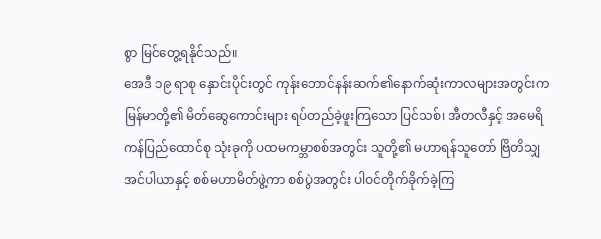စွာ မြင်တွေ့ရနိုင်သည်။
အေဒီ ၁၉ ရာစု နှောင်းပိုင်းတွင် ကုန်းဘောင်နန်းဆက်၏နောက်ဆုံးကာလများအတွင်းက မြန်မာတို့၏ မိတ်ဆွေကောင်းများ ရပ်တည်ခဲ့ဖူးကြသော ပြင်သစ်၊ အီတလီနှင့် အမေရိကန်ပြည်ထောင်စု သုံးခုကို ပထမကမ္ဘာစစ်အတွင်း သူတို့၏ မဟာရန်သူတော် ဗြိတိသျှအင်ပါယာနှင့် စစ်မဟာမိတ်ဖွဲ့ကာ စစ်ပွဲအတွင်း ပါဝင်တိုက်ခိုက်ခဲ့ကြ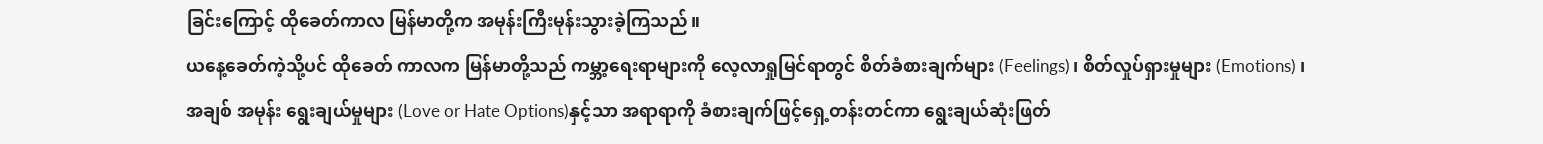ခြင်းကြောင့် ထိုခေတ်ကာလ မြန်မာတို့က အမုန်းကြီးမုန်းသွားခဲ့ကြသည်။
ယနေ့ခေတ်ကဲ့သို့ပင် ထိုခေတ် ကာလက မြန်မာတို့သည် ကမ္ဘာ့ရေးရာများကို လေ့လာရှုမြင်ရာတွင် စိတ်ခံစားချက်များ (Feelings)၊ စိတ်လှုပ်ရှားမှုများ (Emotions) ၊ အချစ် အမုန်း ရွေးချယ်မှုများ (Love or Hate Options)နှင့်သာ အရာရာကို ခံစားချက်ဖြင့်ရှေ့တန်းတင်ကာ ရွေးချယ်ဆုံးဖြတ်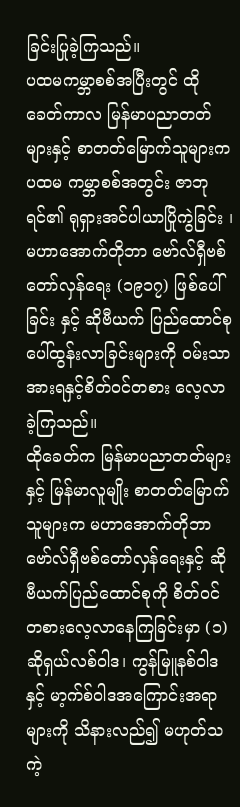ခြင်းပြုခဲ့ကြသည်။
ပထမကမ္ဘာစစ်အပြီးတွင် ထိုခေတ်ကာလ မြန်မာပညာတတ်များနှင့် စာတတ်မြောက်သူများက ပထမ ကမ္ဘာစစ်အတွင်း ဇာဘုရင်၏ ရုရှားအင်ပါယာပြိုကွဲခြင်း ၊ မဟာအောက်တိုဘာ ဗော်လ်ရှီဗစ်တော်လှန်ရေး (၁၉၁၇) ဖြစ်ပေါ်ခြင်း နှင့် ဆိုဗီယက် ပြည်ထောင်စုပေါ်ထွန်းလာခြင်းများကို ဝမ်းသာအားရနှင့်စိတ်ဝင်တစား လေ့လာခဲ့ကြသည်။
ထိုခေတ်က မြန်မာပညာတတ်များနှင့် မြန်မာလူမျိုး စာတတ်မြောက်သူများက မဟာအောက်တိုဘာ ဗော်လ်ရှီဗစ်တော်လှန်ရေးနှင့် ဆိုဗီယက်ပြည်ထောင်စုကို စိတ်ဝင်တစားလေ့လာနေကြခြင်းမှာ (၁) ဆိုရှယ်လစ်ဝါဒ၊ ကွန်မြူနစ်ဝါဒနှင့် မာ့က်စ်ဝါဒအကြောင်းအရာများကို သိနားလည်၍ မဟုတ်သကဲ့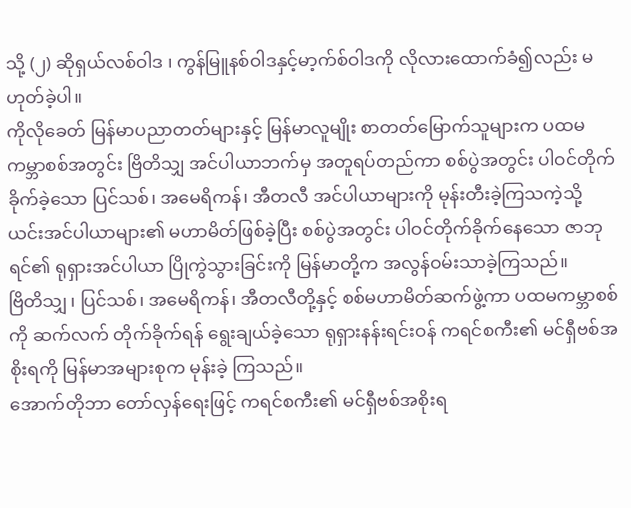သို့ (၂) ဆိုရှယ်လစ်ဝါဒ ၊ ကွန်မြူနစ်ဝါဒနှင့်မာ့က်စ်ဝါဒကို လိုလားထောက်ခံ၍လည်း မဟုတ်ခဲ့ပါ။
ကိုလိုခေတ် မြန်မာပညာတတ်များနှင့် မြန်မာလူမျိုး စာတတ်မြောက်သူများက ပထမကမ္ဘာစစ်အတွင်း ဗြိတိသျှ အင်ပါယာဘက်မှ အတူရပ်တည်ကာ စစ်ပွဲအတွင်း ပါဝင်တိုက်ခိုက်ခဲ့သော ပြင်သစ်၊ အမေရိကန်၊ အီတလီ အင်ပါယာများကို မုန်းတီးခဲ့ကြသကဲ့သို့ ယင်းအင်ပါယာများ၏ မဟာမိတ်ဖြစ်ခဲ့ပြီး စစ်ပွဲအတွင်း ပါဝင်တိုက်ခိုက်နေသော ဇာဘုရင်၏ ရုရှားအင်ပါယာ ပြိုကွဲသွားခြင်းကို မြန်မာတို့က အလွန်ဝမ်းသာခဲ့ကြသည်။
ဗြိတိသျှ ၊ ပြင်သစ်၊ အမေရိကန်၊ အီတလီတို့နှင့် စစ်မဟာမိတ်ဆက်ဖွဲ့ကာ ပထမကမ္ဘာစစ်ကို ဆက်လက် တိုက်ခိုက်ရန် ရွေးချယ်ခဲ့သော ရုရှားနန်းရင်းဝန် ကရင်စကီး၏ မင်ရှီဗစ်အစိုးရကို မြန်မာအများစုက မုန်းခဲ့ ကြသည်။
အောက်တိုဘာ တော်လှန်ရေးဖြင့် ကရင်စကီး၏ မင်ရှီဗစ်အစိုးရ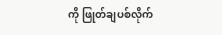ကို ဖြုတ်ချပစ်လိုက်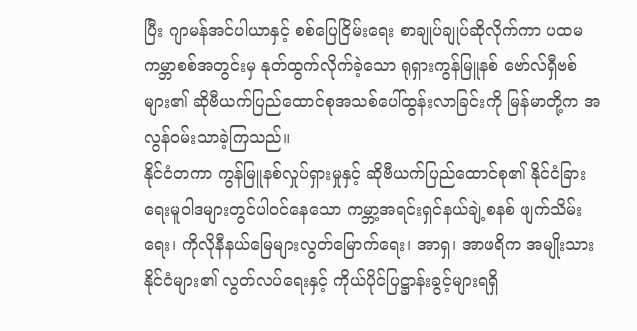ပြီး ဂျာမန်အင်ပါယာနှင့် စစ်ပြေငြိမ်းရေး စာချုပ်ချုပ်ဆိုလိုက်ကာ ပထမကမ္ဘာစစ်အတွင်းမှ နုတ်ထွက်လိုက်ခဲ့သော ရုရှားကွန်မြူနစ် ဗော်လ်ရှီဗစ်များ၏ ဆိုဗီယက်ပြည်ထောင်စုအသစ်ပေါ်ထွန်းလာခြင်းကို မြန်မာတို့က အလွန်ဝမ်းသာခဲ့ကြသည်။
နိုင်ငံတကာ ကွန်မြူနစ်လှုပ်ရှားမှုနှင့် ဆိုဗီယက်ပြည်ထောင်စု၏ နိုင်ငံခြားရေးမူဝါဒများတွင်ပါဝင်နေသော ကမ္ဘာ့အရင်းရှင်နယ်ချဲ့စနစ် ဖျက်သိမ်းရေး၊ ကိုလိုနီနယ်မြေများလွတ်မြောက်ရေး၊ အာရှ၊ အာဖရိက အမျိုးသားနိုင်ငံများ၏ လွတ်လပ်ရေးနှင့် ကိုယ်ပိုင်ပြဋ္ဌာန်းခွင့်များရရှိ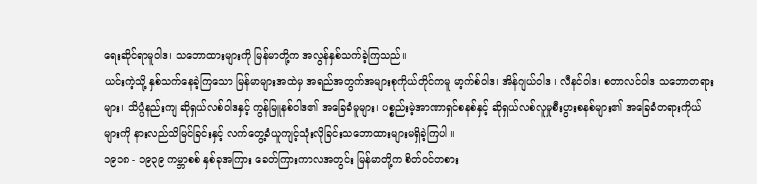ရေးဆိုင်ရာမူဝါဒ၊ သဘောထားများကို မြန်မာတို့က အလွန်နှစ်သက်ခဲ့ကြသည်။
ယင်းကဲ့သို့ နှစ်သက်နေခဲ့ကြသော မြန်မာများအထဲမှ အရည်အတွက်အများစုကိုယ်တိုင်ကမူ မာ့က်စ်ဝါဒ၊ အိန်ဂျယ်ဝါဒ ၊ လီနင်ဝါဒ၊ စတာလင်ဝါဒ သဘောတရားများ၊ သိပ္ပံနည်းကျ ဆိုရှယ်လစ်ဝါဒနှင့် ကွန်မြူနစ်ဝါဒ၏ အခြေခံမူများ၊ ပစ္စည်းမဲ့အာဏာရှင်စနစ်နှင့် ဆိုရှယ်လစ်လူမှုစီးပွားစနစ်များ၏ အခြေခံတရားကိုယ်များကို နားလည်သိမြင်ခြင်းနှင့် လက်တွေ့ခံယူကျင့်သုံးလိုခြင်းသဘောထားများမရှိခဲ့ကြပါ ။
၁၉၁၈ - ၁၉၃၉ ကမ္ဘာစစ် နှစ်ခုအကြား ခေတ်ကြားကာလအတွင်း မြန်မာတို့က စိတ်ဝင်တစား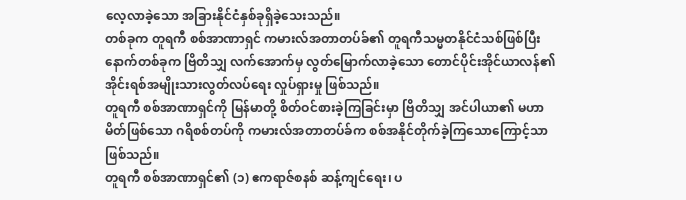လေ့လာခဲ့သော အခြားနိုင်ငံနှစ်ခုရှိခဲ့သေးသည်။
တစ်ခုက တူရကီ စစ်အာဏာရှင် ကမားလ်အတာတပ်ခ်၏ တူရကီသမ္မတနိုင်ငံသစ်ဖြစ်ပြီး နောက်တစ်ခုက ဗြိတိသျှ လက်အောက်မှ လွတ်မြောက်လာခဲ့သော တောင်ပိုင်းအိုင်ယာလန်၏ အိုင်းရစ်အမျိုးသားလွတ်လပ်ရေး လှုပ်ရှားမှု ဖြစ်သည်။
တူရကီ စစ်အာဏာရှင်ကို မြန်မာတို့ စိတ်ဝင်စားခဲ့ကြခြင်းမှာ ဗြိတိသျှ အင်ပါယာ၏ မဟာမိတ်ဖြစ်သော ဂရိစစ်တပ်ကို ကမားလ်အတာတပ်ခ်က စစ်အနိုင်တိုက်ခဲ့ကြသောကြောင့်သာ ဖြစ်သည်။
တူရကီ စစ်အာဏာရှင်၏ (၁) ဧကရာဇ်စနစ် ဆန့်ကျင်ရေး၊ ပ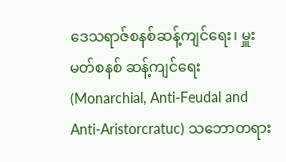ဒေသရာဇ်စနစ်ဆန့်ကျင်ရေး၊ မှူးမတ်စနစ် ဆန့်ကျင်ရေး (Monarchial, Anti-Feudal and Anti-Aristorcratuc) သဘောတရား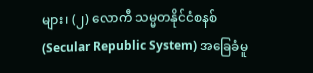များ၊ (၂) လောကီ သမ္မတနိုင်ငံစနစ် (Secular Republic System) အခြေခံမူ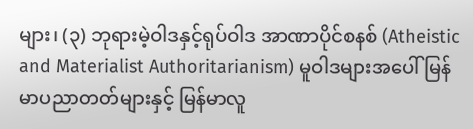များ၊ (၃) ဘုရားမဲ့ဝါဒနှင့်ရုပ်ဝါဒ အာဏာပိုင်စနစ် (Atheistic and Materialist Authoritarianism) မူဝါဒများအပေါ် မြန်မာပညာတတ်များနှင့် မြန်မာလူ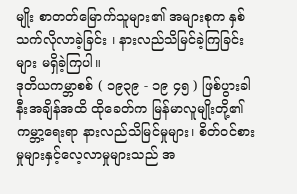မျိုး စာတတ်မြောက်သူများ၏ အများစုက နှစ်သက်လိုလာခဲ့ခြင်း ၊ နားလည်သိမြင်ခဲ့ကြခြင်းများ မရှိခဲ့ကြပါ။
ဒုတိယကမ္ဘာစစ် ( ၁၉၃၉ - ၁၉ ၄၅ ) ဖြစ်ပွားခါနီးအချိန်အထိ ထိုခေတ်က မြန်မာလူမျိုးတို့၏ ကမ္ဘာ့ရေးရာ နားလည်သိမြင်မှုများ၊ စိတ်ဝင်စားမှုများနှင့်လေ့လာမှုများသည် အ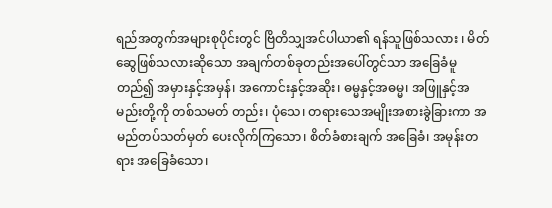ရည်အတွက်အများစုပိုင်းတွင် ဗြိတိသျှအင်ပါယာ၏ ရန်သူဖြစ်သလား ၊ မိတ်ဆွေဖြစ်သလားဆိုသော အချက်တစ်ခုတည်းအပေါ်တွင်သာ အခြေခံမူတည်၍ အမှားနှင့်အမှန်၊ အကောင်းနှင့်အဆိုး၊ ဓမ္မနှင့်အဓမ္မ၊ အဖြူနှင့်အမည်းတို့ကို တစ်သမတ် တည်း၊ ပုံသေ၊ တရားသေအမျိုးအစားခွဲခြားကာ အမည်တပ်သတ်မှတ် ပေးလိုက်ကြသော၊ စိတ်ခံစားချက် အခြေခံ၊ အမုန်းတရား အခြေခံသော၊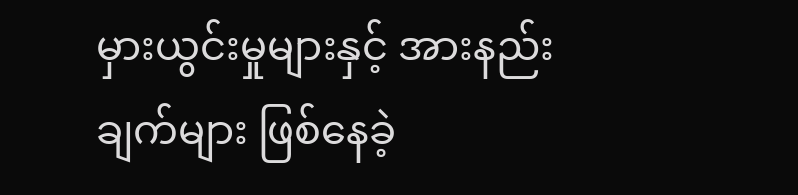မှားယွင်းမှုများနှင့် အားနည်းချက်များ ဖြစ်နေခဲ့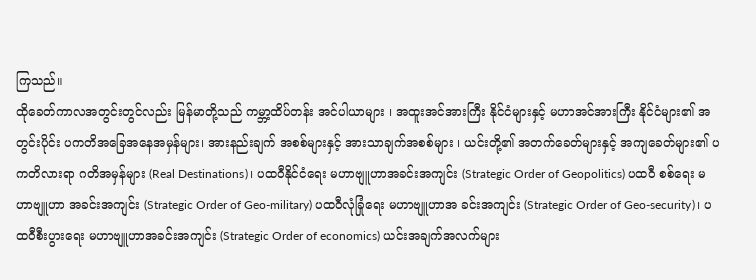ကြသည်။
ထိုခေတ်ကာလအတွင်းတွင်လည်း မြန်မာတို့သည် ကမ္ဘာ့ထိပ်တန်း အင်ပါယာများ ၊ အထူးအင်အားကြီး နိုင်ငံများနှင့် မဟာအင်အားကြီး နိုင်ငံများ၏ အတွင်းပိုင်း ပကတိအခြေအနေအမှန်များ၊ အားနည်းချက် အစစ်များနှင့် အားသာချက်အစစ်များ ၊ ယင်းတို့၏ အတက်ခေတ်များနှင့် အကျခေတ်များ၏ ပကတိလားရာ ဂတိအမှန်များ (Real Destinations)၊ ပထဝီနိုင်ငံရေး မဟာဗျူဟာအခင်းအကျင်း (Strategic Order of Geopolitics) ပထဝီ စစ်ရေး မဟာဗျူဟာ အခင်းအကျင်း (Strategic Order of Geo-military) ပထဝီလုံခြုံရေး မဟာဗျူဟာအ ခင်းအကျင်း (Strategic Order of Geo-security)၊ ပထဝီစီးပွားရေး မဟာဗျူဟာအခင်းအကျင်း (Strategic Order of economics) ယင်းအချက်အလက်များ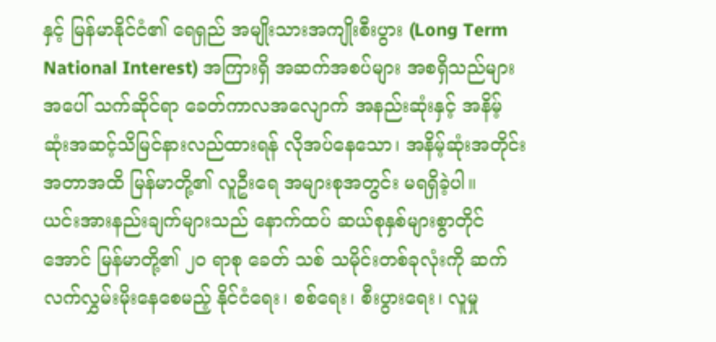နှင့် မြန်မာနိုင်ငံ၏ ရေရှည် အမျိုးသားအကျိုးစီးပွား (Long Term National Interest) အကြားရှိ အဆက်အစပ်များ အစရှိသည်များအပေါ် သက်ဆိုင်ရာ ခေတ်ကာလအလျောက် အနည်းဆုံးနှင့် အနိမ့်ဆုံးအဆင့်သိမြင်နားလည်ထားရန် လိုအပ်နေသော၊ အနိမ့်ဆုံးအတိုင်းအတာအထိ မြန်မာတို့၏ လူဦးရေ အများစုအတွင်း မရရှိခဲ့ပါ။
ယင်းအားနည်းချက်များသည် နောက်ထပ် ဆယ်စုနှစ်များစွာတိုင်အောင် မြန်မာတို့၏ ၂၀ ရာစု ခေတ် သစ် သမိုင်းတစ်ခုလုံးကို ဆက်လက်လွှမ်းမိုးနေစေမည့် နိုင်ငံရေး၊ စစ်ရေး၊ စီးပွားရေး၊ လူမှု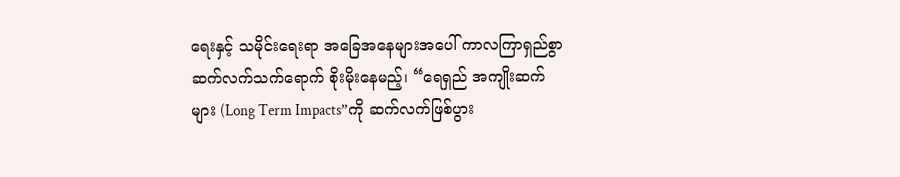ရေးနှင့် သမိုင်းရေးရာ အခြေအနေများအပေါ် ကာလကြာရှည်စွာ ဆက်လက်သက်ရောက် စိုးမိုးနေမည့်၊ “ရေရှည် အကျိုးဆက်များ (Long Term Impacts”ကို ဆက်လက်ဖြစ်ပွား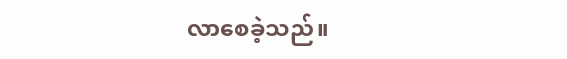လာစေခဲ့သည်။